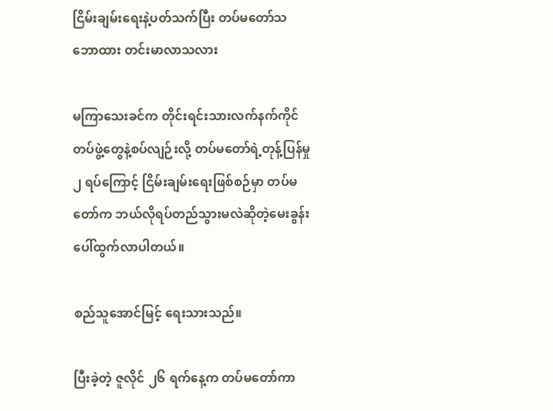ငြိမ်းချမ်းရေးနဲ့ပတ်သက်ပြီး တပ်မတော်သဘောထား တင်းမာလာသလား

မကြာသေးခင်က တိုင်းရင်းသားလက်နက်ကိုင်တပ်ဖွဲ့တွေနဲ့စပ်လျဉ်းလို့ တပ်မတော်ရဲ့တုန့်ပြန်မှု ၂ ရပ်ကြောင့် ငြိမ်းချမ်းရေးဖြစ်စဉ်မှာ တပ်မတော်က ဘယ်လိုရပ်တည်သွားမလဲဆိုတဲ့မေးခွန်း ပေါ်ထွက်လာပါတယ်။

စည်သူအောင်မြင့် ရေးသားသည်။

ပြီးခဲ့တဲ့ ဇူလိုင် ၂၆ ရက်နေ့က တပ်မတော်ကာ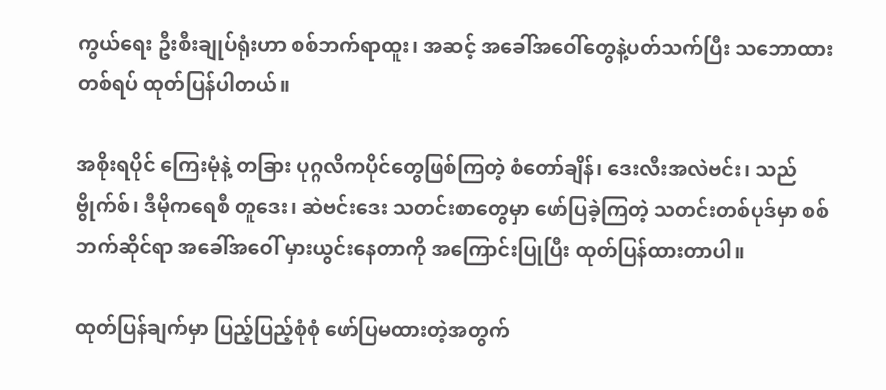ကွယ်ရေး ဦးစီးချုပ်ရုံးဟာ စစ်ဘက်ရာထူး၊ အဆင့် အခေါ်အဝေါ်တွေနဲ့ပတ်သက်ပြီး သဘောထား တစ်ရပ် ထုတ်ပြန်ပါတယ်။

အစိုးရပိုင် ကြေးမုံနဲ့ တခြား ပုဂ္ဂလိကပိုင်တွေဖြစ်ကြတဲ့ စံတော်ချိန်၊ ဒေးလီးအလဲဗင်း၊ သည်ဗွိုက်စ်၊ ဒီမိုကရေစီ တူဒေး၊ ဆဲဗင်းဒေး သတင်းစာတွေမှာ ဖော်ပြခဲ့ကြတဲ့ သတင်းတစ်ပုဒ်မှာ စစ်ဘက်ဆိုင်ရာ အခေါ်အဝေါ် မှားယွင်းနေတာကို အကြောင်းပြုပြီး ထုတ်ပြန်ထားတာပါ။

ထုတ်ပြန်ချက်မှာ ပြည့်ပြည့်စုံစုံ ဖော်ပြမထားတဲ့အတွက်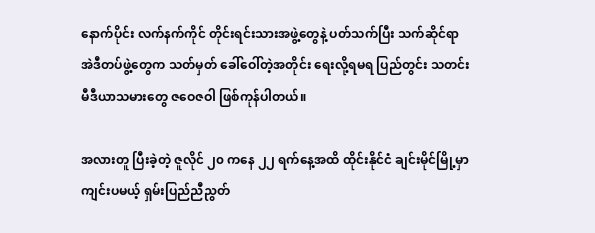နောက်ပိုင်း လက်နက်ကိုင် တိုင်းရင်းသားအဖွဲ့တွေနဲ့ ပတ်သက်ပြီး သက်ဆိုင်ရာ အဲဒီတပ်ဖွဲ့တွေက သတ်မှတ် ခေါ်ဝေါ်တဲ့အတိုင်း ရေးလို့ရမရ ပြည်တွင်း သတင်းမီဒီယာသမားတွေ ဇဝေဇဝါ ဖြစ်ကုန်ပါတယ်။

အလားတူ ပြီးခဲ့တဲ့ ဇူလိုင် ၂၀ ကနေ ၂၂ ရက်နေ့အထိ ထိုင်းနိုင်ငံ ချင်းမိုင်မြို့မှာ ကျင်းပမယ့် ရှမ်းပြည်ညီညွတ်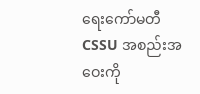ရေးကော်မတီ CSSU အစည်းအဝေးကို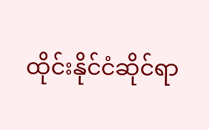ထိုင်းနိုင်ငံဆိုင်ရာ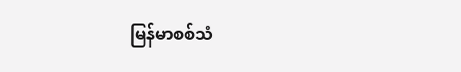မြန်မာစစ်သံ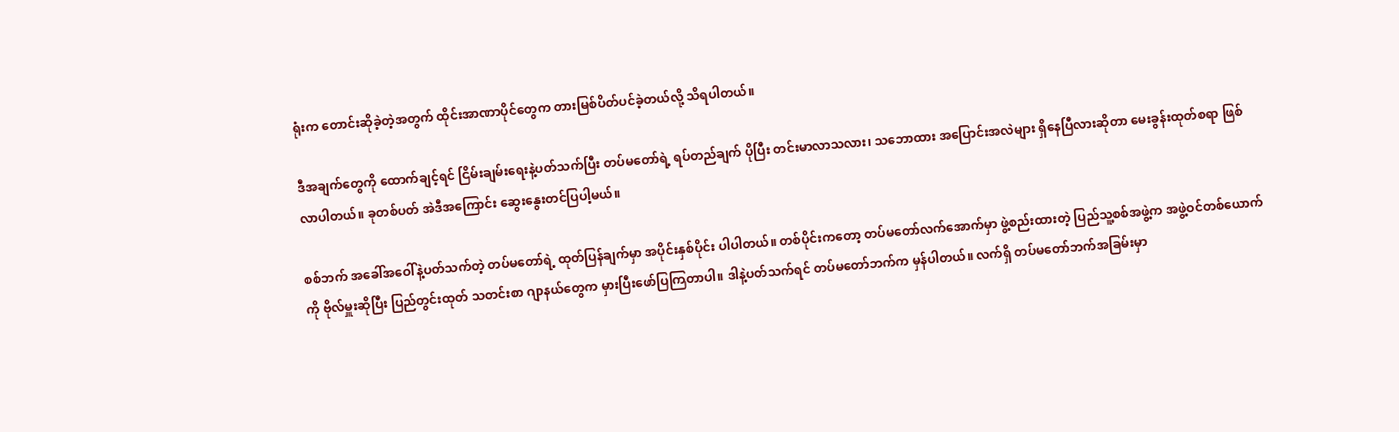ရုံးက တောင်းဆိုခဲ့တဲ့အတွက် ထိုင်းအာဏာပိုင်တွေက တားမြစ်ပိတ်ပင်ခဲ့တယ်လို့ သိရပါတယ်။

ဒီအချက်တွေကို ထောက်ချင့်ရင် ငြိမ်းချမ်းရေးနဲ့ပတ်သက်ပြီး တပ်မတော်ရဲ့ ရပ်တည်ချက် ပိုပြီး တင်းမာလာသလား၊ သဘောထား အပြောင်းအလဲများ ရှိနေပြီလားဆိုတာ မေးခွန်းထုတ်စရာ ဖြစ်လာပါတယ်။ ခုတစ်ပတ် အဲဒီအကြောင်း ဆွေးနွေးတင်ပြပါ့မယ်။

စစ်ဘက် အခေါ်အဝေါ်နဲ့ပတ်သက်တဲ့ တပ်မတော်ရဲ့ ထုတ်ပြန်ချက်မှာ အပိုင်းနှစ်ပိုင်း ပါပါတယ်။ တစ်ပိုင်းကတော့ တပ်မတော်လက်အောက်မှာ ဖွဲ့စည်းထားတဲ့ ပြည်သူ့စစ်အဖွဲ့က အဖွဲ့ဝင်တစ်ယောက်ကို ဗိုလ်မှူးဆိုပြီး ပြည်တွင်းထုတ် သတင်းစာ ဂျာနယ်တွေက မှားပြီးဖော်ပြကြတာပါ။ ဒါနဲ့ပတ်သက်ရင် တပ်မတော်ဘက်က မှန်ပါတယ်။ လက်ရှိ တပ်မတော်ဘက်အခြမ်းမှာ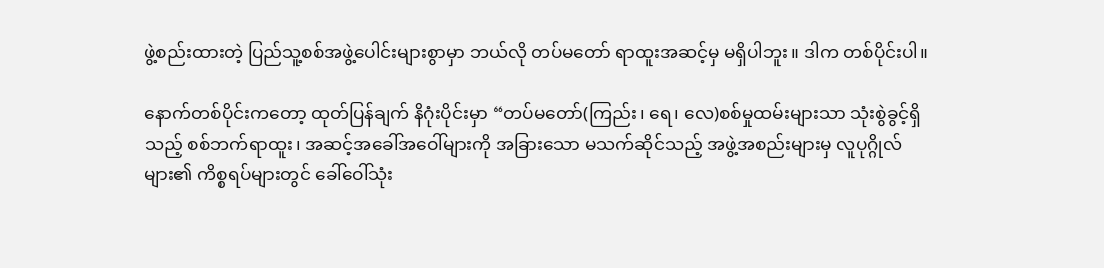ဖွဲ့စည်းထားတဲ့ ပြည်သူ့စစ်အဖွဲ့ပေါင်းများစွာမှာ ဘယ်လို တပ်မတော် ရာထူးအဆင့်မှ မရှိပါဘူး။ ဒါက တစ်ပိုင်းပါ။

နောက်တစ်ပိုင်းကတော့ ထုတ်ပြန်ချက် နိဂုံးပိုင်းမှာ “တပ်မတော်(ကြည်း၊ ရေ၊ လေ)စစ်မှုထမ်းများသာ သုံးစွဲခွင့်ရှိသည့် စစ်ဘက်ရာထူး၊ အဆင့်အခေါ်အဝေါ်များကို အခြားသော မသက်ဆိုင်သည့် အဖွဲ့အစည်းများမှ လူပုဂ္ဂိုလ်များ၏ ကိစ္စရပ်များတွင် ခေါ်ဝေါ်သုံး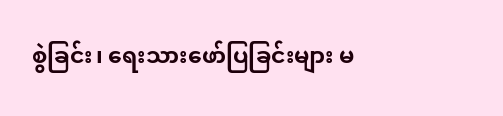စွဲခြင်း၊ ရေးသားဖော်ပြခြင်းများ မ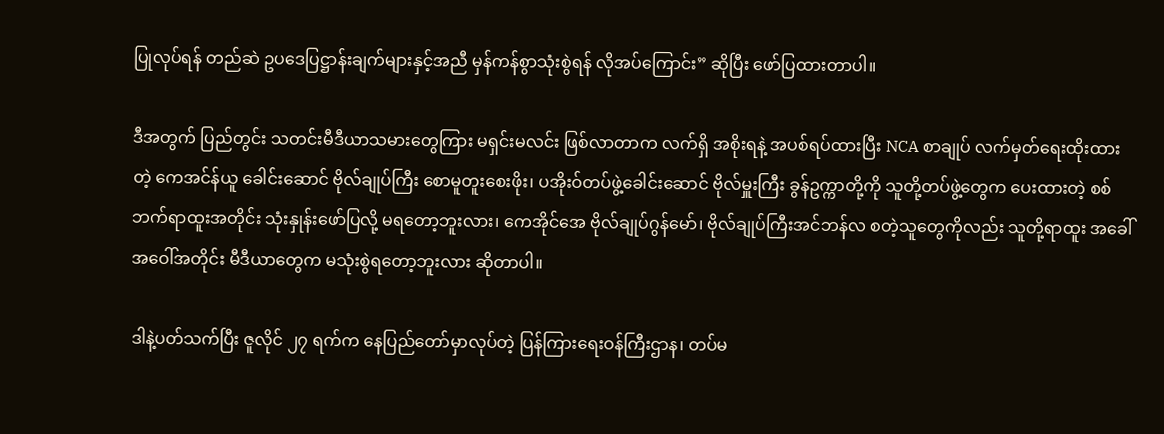ပြုလုပ်ရန် တည်ဆဲ ဥပဒေပြဋ္ဌာန်းချက်များနှင့်အညီ မှန်ကန်စွာသုံးစွဲရန် လိုအပ်ကြောင်း” ဆိုပြီး ဖော်ပြထားတာပါ။

ဒီအတွက် ပြည်တွင်း သတင်းမီဒီယာသမားတွေကြား မရှင်းမလင်း ဖြစ်လာတာက လက်ရှိ အစိုးရနဲ့ အပစ်ရပ်ထားပြီး NCA စာချုပ် လက်မှတ်ရေးထိုးထားတဲ့ ကေအင်န်ယူ ခေါင်းဆောင် ဗိုလ်ချုပ်ကြီး စောမူတူးစေးဖိုး၊ ပအိုးဝ်တပ်ဖွဲ့ခေါင်းဆောင် ဗိုလ်မှူးကြီး ခွန်ဥက္ကာတို့ကို သူတို့တပ်ဖွဲ့တွေက ပေးထားတဲ့ စစ်ဘက်ရာထူးအတိုင်း သုံးနှုန်းဖော်ပြလို့ မရတော့ဘူးလား၊ ကေအိုင်အေ ဗိုလ်ချုပ်ဂွန်မော်၊ ဗိုလ်ချုပ်ကြီးအင်ဘန်လ စတဲ့သူတွေကိုလည်း သူတို့ရာထူး အခေါ်အဝေါ်အတိုင်း မီဒီယာတွေက မသုံးစွဲရတော့ဘူးလား ဆိုတာပါ။

ဒါနဲ့ပတ်သက်ပြီး ဇူလိုင် ၂၇ ရက်က နေပြည်တော်မှာလုပ်တဲ့ ပြန်ကြားရေးဝန်ကြီးဌာန၊ တပ်မ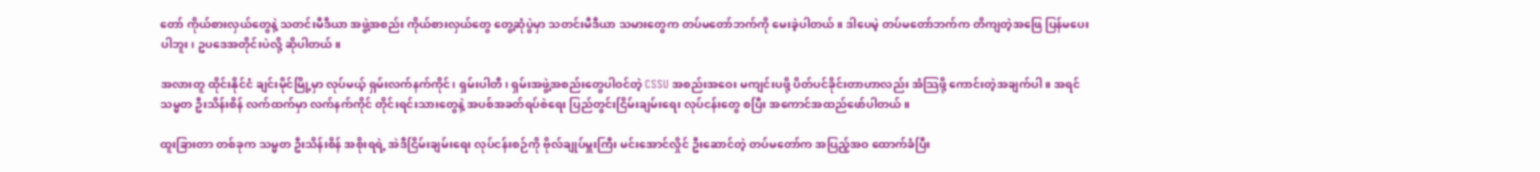တော် ကိုယ်စားလှယ်တွေနဲ့ သတင်းမီဒီယာ အဖွဲ့အစည်း ကိုယ်စားလှယ်တွေ တွေ့ဆုံပွဲမှာ သတင်းမီဒီယာ သမားတွေက တပ်မတော်ဘက်ကို မေးခဲ့ပါတယ်။ ဒါပေမဲ့ တပ်မတော်ဘက်က တိကျတဲ့အဖြေ ပြန်မပေးပါဘူး၊ ဥပဒေအတိုင်းပဲလို့ ဆိုပါတယ်။

အလားတူ ထိုင်းနိုင်ငံ ချင်းမိုင်မြို့မှာ လုပ်မယ့် ရှမ်းလက်နက်ကိုင်၊ ရှမ်းပါတီ၊ ရှမ်းအဖွဲ့အစည်းတွေပါဝင်တဲ့ CSSU အစည်းအဝေး မကျင်းပဖို့ ပိတ်ပင်ခိုင်းတာဟာလည်း အံသြဖို့ ကောင်းတဲ့အချက်ပါ။ အရင် သမ္မတ ဦးသိန်းစိန် လက်ထက်မှာ လက်နက်ကိုင် တိုင်းရင်းသားတွေနဲ့ အပစ်အခတ်ရပ်စဲရေး ပြည်တွင်းငြိမ်းချမ်းရေး လုပ်ငန်းတွေ စပြီး အကောင်အထည်ဖော်ပါတယ်။

ထူးခြားတာ တစ်ခုက သမ္မတ ဦးသိန်းစိန် အစိုးရရဲ့ အဲဒီငြိမ်းချမ်းရေး လုပ်ငန်းစဉ်ကို ဗိုလ်ချုပ်မှူးကြီး မင်းအောင်လှိုင် ဦးဆောင်တဲ့ တပ်မတော်က အပြည့်အဝ ထောက်ခံပြီး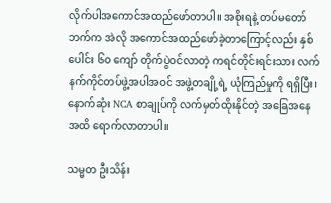လိုက်ပါအကောင်အထည်ဖော်တာပါ။ အစိုးရနဲ့ တပ်မတော်ဘက်က အဲလို အကောင်အထည်ဖော်ခဲ့တာကြောင့်လည်း နှစ်ပေါင်း ၆၀ ကျော် တိုက်ပွဲဝင်လာတဲ့ ကရင်တိုင်းရင်းသား လက်နက်ကိုင်တပ်ဖွဲ့အပါအဝင် အဖွဲ့တချို့ရဲ့ ယုံကြည်မှုကို ရရှိပြီး၊ နောက်ဆုံး NCA စာချုပ်ကို လက်မှတ်ထိုးနိုင်တဲ့ အခြေအနေအထိ ရောက်လာတာပါ။

သမ္မတ ဦးသိန်း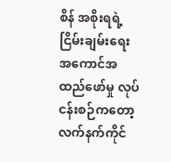စိန် အစိုးရရဲ့ ငြိမ်းချမ်းရေး အကောင်အထည်ဖော်မှု လုပ်ငန်းစဉ်ကတော့ လက်နက်ကိုင်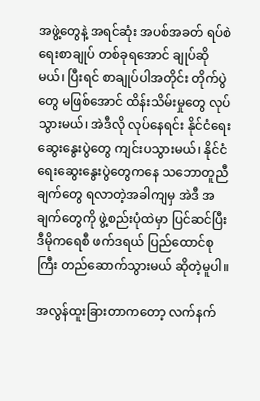အဖွဲ့တွေနဲ့ အရင်ဆုံး အပစ်အခတ် ရပ်စဲရေးစာချုပ် တစ်ခုရအောင် ချုပ်ဆိုမယ်၊ ပြီးရင် စာချုပ်ပါအတိုင်း တိုက်ပွဲတွေ မဖြစ်အောင် ထိန်းသိမ်းမှုတွေ လုပ်သွားမယ်၊ အဲဒီလို လုပ်နေရင်း နိုင်ငံရေး ဆွေးနွေးပွဲတွေ ကျင်းပသွားမယ်၊ နိုင်ငံရေးဆွေးနွေးပွဲတွေကနေ သဘောတူညီချက်တွေ ရလာတဲ့အခါကျမှ အဲဒီ အချက်တွေကို ဖွဲ့စည်းပုံထဲမှာ ပြင်ဆင်ပြီး ဒီမိုကရေစီ ဖက်ဒရယ် ပြည်ထောင်စုကြီး တည်ဆောက်သွားမယ် ဆိုတဲ့မူပါ။

အလွန်ထူးခြားတာကတော့ လက်နက်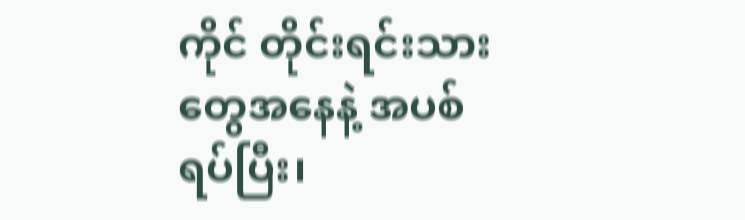ကိုင် တိုင်းရင်းသားတွေအနေနဲ့ အပစ်ရပ်ပြီး၊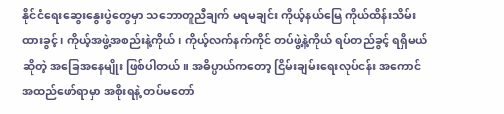နိုင်ငံရေးဆွေးနွေးပွဲတွေမှာ သဘောတူညီချက် မရမချင်း ကိုယ့်နယ်မြေ ကိုယ်ထိန်းသိမ်းထားခွင့်၊ ကိုယ့်အဖွဲ့အစည်းနဲ့ကိုယ်၊ ကိုယ့်လက်နက်ကိုင် တပ်ဖွဲ့နဲ့ကိုယ် ရပ်တည်ခွင့် ရရှိမယ်ဆိုတဲ့ အခြေအနေမျိုး ဖြစ်ပါတယ်။ အဓိပ္ပာယ်ကတော့ ငြိမ်းချမ်းရေးလုပ်ငန်း အကောင်အထည်ဖော်ရာမှာ အစိုးရနဲ့ တပ်မတော်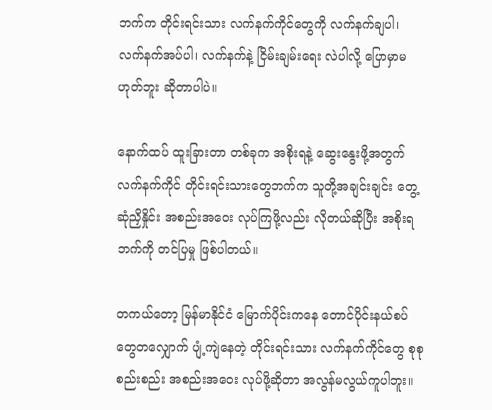ဘက်က တိုင်းရင်းသား လက်နက်ကိုင်တွေကို လက်နက်ချပါ၊ လက်နက်အပ်ပါ၊ လက်နက်နဲ့ ငြိမ်းချမ်းရေး လဲပါလို့ ပြောမှာမဟုတ်ဘူး ဆိုတာပါပဲ။

နောက်ထပ် ထူးခြားတာ တစ်ခုက အစိုးရနဲ့ ဆွေးနွေးဖို့အတွက် လက်နက်ကိုင် တိုင်းရင်းသားတွေဘက်က သူတို့အချင်းချင်း တွေ့ဆုံညှိနှိုင်း အစည်းအဝေး လုပ်ကြဖို့လည်း လိုတယ်ဆိုပြီး အစိုးရဘက်ကို တင်ပြမှု ဖြစ်ပါတယ်။

တကယ်တော့ မြန်မာနိုင်ငံ မြောက်ပိုင်းကနေ တောင်ပိုင်းနယ်စပ်တွေတလျှောက် ပျံ့ကျဲနေတဲ့ တိုင်းရင်းသား လက်နက်ကိုင်တွေ စုစုစည်းစည်း အစည်းအဝေး လုပ်ဖို့ဆိုတာ အလွန်မလွယ်ကူပါဘူး။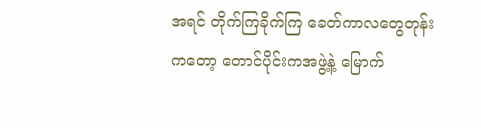အရင် တိုက်ကြခိုက်ကြ ခေတ်ကာလတွေတုန်းကတော့ တောင်ပိုင်းကအဖွဲ့နဲ့ မြောက်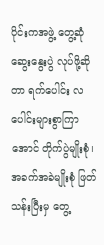ပိုင်းကအဖွဲ့ တွေ့ဆုံဆွေးနွေးပွဲ လုပ်ဖို့ဆိုတာ ရက်ပေါင်း လပေါင်းများစွာကြာအောင် တိုက်ပွဲမျိုးစုံ၊ အခက်အခဲမျိုးစုံ ဖြတ်သန်းပြီးမှ တွေ့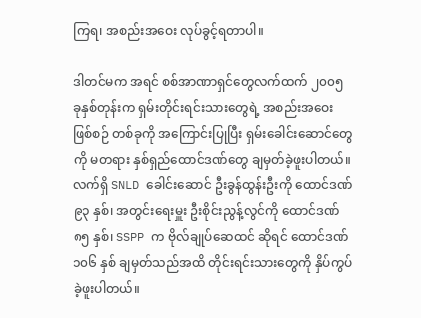ကြရ၊ အစည်းအဝေး လုပ်ခွင့်ရတာပါ။

ဒါတင်မက အရင် စစ်အာဏာရှင်တွေလက်ထက် ၂၀၀၅ ခုနှစ်တုန်းက ရှမ်းတိုင်းရင်းသားတွေရဲ့ အစည်းအဝေးဖြစ်စဉ် တစ်ခုကို အကြောင်းပြုပြီး ရှမ်းခေါင်းဆောင်တွေကို မတရား နှစ်ရှည်ထောင်ဒဏ်တွေ ချမှတ်ခဲ့ဖူးပါတယ်။ လက်ရှိ SNLD ခေါင်းဆောင် ဦးခွန်ထွန်းဦးကို ထောင်ဒဏ် ၉၃ နှစ်၊ အတွင်းရေးမှူး ဦးစိုင်းညွန့်လွင်ကို ထောင်ဒဏ် ၈၅ နှစ်၊ SSPP က ဗိုလ်ချုပ်ဆေထင် ဆိုရင် ထောင်ဒဏ် ၁၀၆ နှစ် ချမှတ်သည်အထိ တိုင်းရင်းသားတွေကို နှိပ်ကွပ်ခဲ့ဖူးပါတယ်။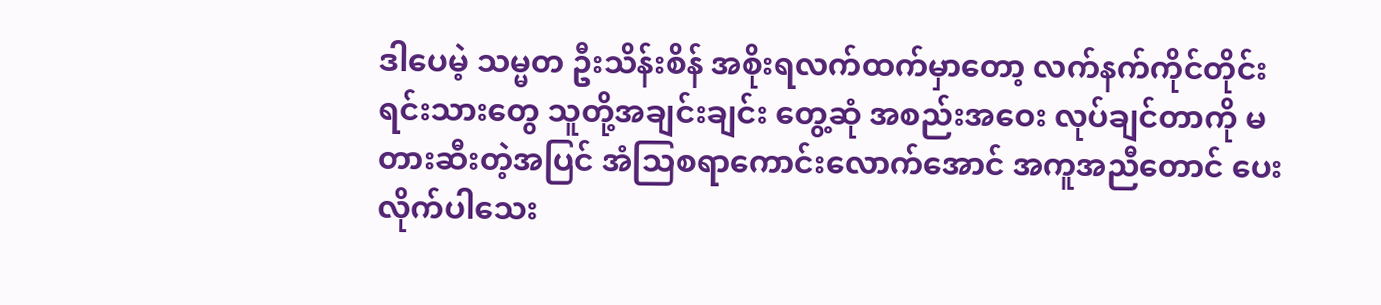ဒါပေမဲ့ သမ္မတ ဦးသိန်းစိန် အစိုးရလက်ထက်မှာတော့ လက်နက်ကိုင်တိုင်းရင်းသားတွေ သူတို့အချင်းချင်း တွေ့ဆုံ အစည်းအဝေး လုပ်ချင်တာကို မတားဆီးတဲ့အပြင် အံသြစရာကောင်းလောက်အောင် အကူအညီတောင် ပေးလိုက်ပါသေး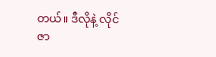တယ်။ ဒီလိုနဲ့ လိုင်ဇာ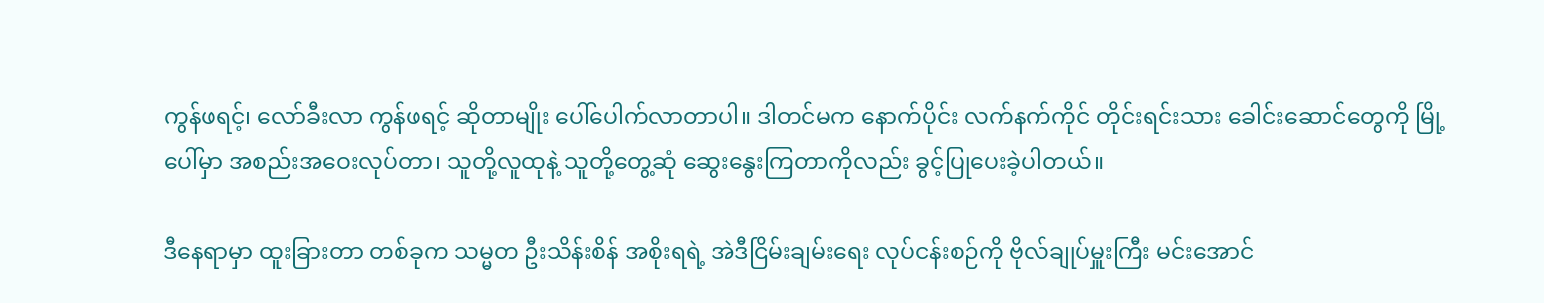ကွန်ဖရင့်၊ လော်ခီးလာ ကွန်ဖရင့် ဆိုတာမျိုး ပေါ်ပေါက်လာတာပါ။ ဒါတင်မက နောက်ပိုင်း လက်နက်ကိုင် တိုင်းရင်းသား ခေါင်းဆောင်တွေကို မြို့ပေါ်မှာ အစည်းအဝေးလုပ်တာ၊ သူတို့လူထုနဲ့ သူတို့တွေ့ဆုံ ဆွေးနွေးကြတာကိုလည်း ခွင့်ပြုပေးခဲ့ပါတယ်။

ဒီနေရာမှာ ထူးခြားတာ တစ်ခုက သမ္မတ ဦးသိန်းစိန် အစိုးရရဲ့ အဲဒီငြိမ်းချမ်းရေး လုပ်ငန်းစဉ်ကို ဗိုလ်ချုပ်မှူးကြီး မင်းအောင်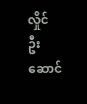လှိုင် ဦးဆောင်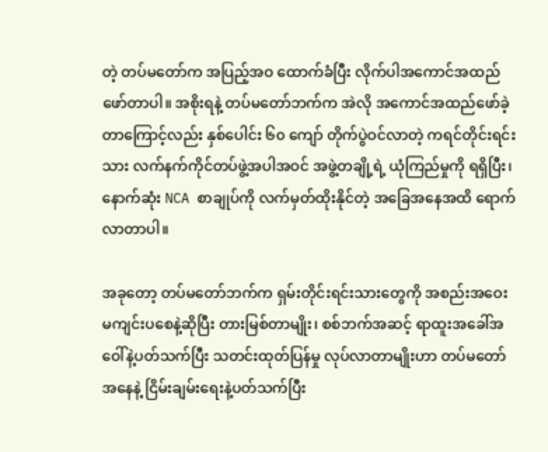တဲ့ တပ်မတော်က အပြည့်အဝ ထောက်ခံပြီး လိုက်ပါအကောင်အထည်ဖော်တာပါ။ အစိုးရနဲ့ တပ်မတော်ဘက်က အဲလို အကောင်အထည်ဖော်ခဲ့တာကြောင့်လည်း နှစ်ပေါင်း ၆၀ ကျော် တိုက်ပွဲဝင်လာတဲ့ ကရင်တိုင်းရင်းသား လက်နက်ကိုင်တပ်ဖွဲ့အပါအဝင် အဖွဲ့တချို့ရဲ့ ယုံကြည်မှုကို ရရှိပြီး၊ နောက်ဆုံး NCA စာချုပ်ကို လက်မှတ်ထိုးနိုင်တဲ့ အခြေအနေအထိ ရောက်လာတာပါ။

အခုတော့ တပ်မတော်ဘက်က ရှမ်းတိုင်းရင်းသားတွေကို အစည်းအဝေး မကျင်းပစေနဲ့ဆိုပြီး တားမြစ်တာမျိုး၊ စစ်ဘက်အဆင့် ရာထူးအခေါ်အဝေါ်နဲ့ပတ်သက်ပြီး သတင်းထုတ်ပြန်မှု လုပ်လာတာမျိုးဟာ တပ်မတော်အနေနဲ့ ငြိမ်းချမ်းရေးနဲ့ပတ်သက်ပြီး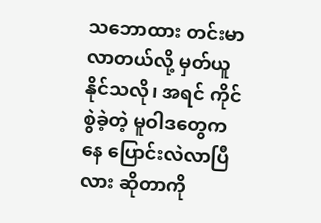သဘောထား တင်းမာလာတယ်လို့ မှတ်ယူနိုင်သလို၊ အရင် ကိုင်စွဲခဲ့တဲ့ မူဝါဒတွေကနေ ပြောင်းလဲလာပြီလား ဆိုတာကို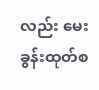လည်း မေးခွန်းထုတ်စ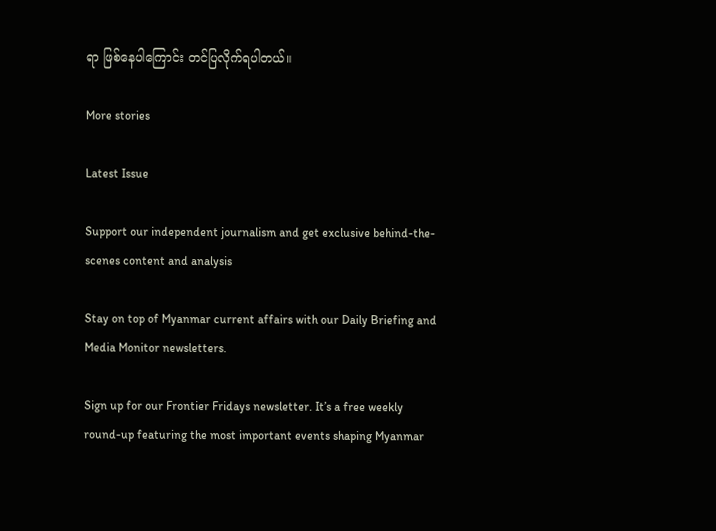ရာ ဖြစ်နေပါကြောင်း တင်ပြလိုက်ရပါတယ်။

More stories

Latest Issue

Support our independent journalism and get exclusive behind-the-scenes content and analysis

Stay on top of Myanmar current affairs with our Daily Briefing and Media Monitor newsletters.

Sign up for our Frontier Fridays newsletter. It’s a free weekly round-up featuring the most important events shaping Myanmar